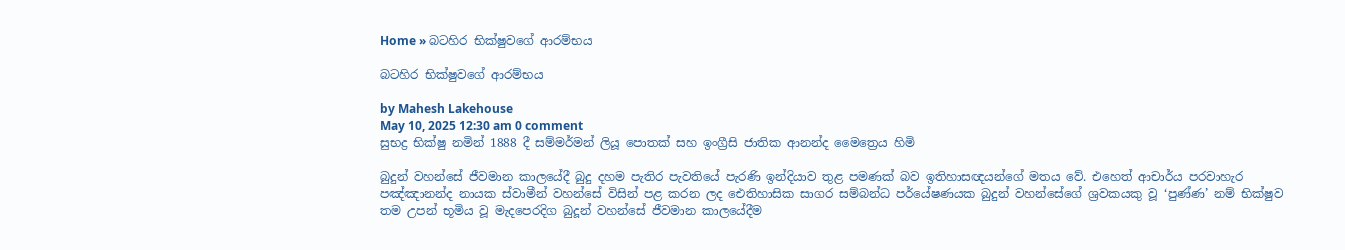Home » බටහිර භික්ෂුවගේ ආරම්භය

බටහිර භික්ෂුවගේ ආරම්භය

by Mahesh Lakehouse
May 10, 2025 12:30 am 0 comment
සුභද්‍ර භික්ෂු නමින් 1888 දී සම්මර්මන් ලියූ පොතක් සහ ඉංග්‍රීසි ජාතික ආනන්ද මෛත්‍රෙය හිමි

බුදුන් වහන්සේ ජීවමාන කාලයේදී බුදු දහම පැතිර පැවතියේ පැරණි ඉන්දියාව තුළ පමණක් බව ඉතිහාසඥයන්ගේ මතය වේ. එහෙත් ආචාර්ය පරවාහැර පඤ්ඤානන්ද නායක ස්වාමීන් වහන්සේ විසින් පළ කරන ලද ඓතිහාසික සාගර සම්බන්ධ පර්යේෂණයක බුදුන් වහන්සේගේ ශ්‍රවකයකු වූ ‘පුණ්ණ’ නම් භික්ෂුව තම උපන් භූමිය වූ මැදපෙරදිග බුදූන් වහන්සේ ජීවමාන කාලයේදීම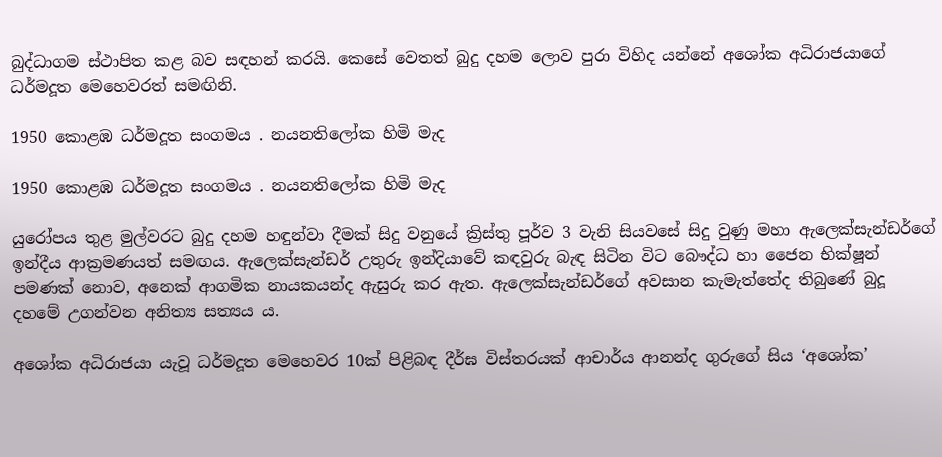බුද්ධාගම ස්ථාපිත කළ බව සඳහන් කරයි. කෙසේ වෙතත් බුදු දහම ලොව පුරා විහිද යන්නේ අශෝක අධිරාජයාගේ ධර්මදූත මෙහෙවරත් සමඟිනි.

1950 කොළඹ ධර්මදූත සංගමය . නයනතිලෝක හිමි මැද

1950 කොළඹ ධර්මදූත සංගමය . නයනතිලෝක හිමි මැද

යුරෝපය තුළ මුල්වරට බුදු දහම හඳුන්වා දීමක් සිදු වනුයේ ක්‍රිස්තු පූර්ව 3 වැනි සියවසේ සිදු වුණු මහා ඇලෙක්සැන්ඩර්ගේ ඉන්දීය ආක්‍රමණයත් සමඟය. ඇලෙක්සැන්ඩර් උතුරු ඉන්දියාවේ කඳවුරු බැඳ සිටින විට බෞද්ධ හා ජෛන භික්ෂූන් පමණක් නොව, අනෙක් ආගමික නායකයන්ද ඇසුරු කර ඇත. ඇලෙක්සැන්ඩර්ගේ අවසාන කැමැත්තේද තිබුණේ බුදූ දහමේ උගන්වන අනිත්‍ය සත්‍යය ය.

අශෝක අධිරාජයා යැවූ ධර්මදූත මෙහෙවර 10ක් පිළිබඳ දීර්ඝ විස්තරයක් ආචාර්ය ආනන්ද ගුරුගේ සිය ‘අශෝක’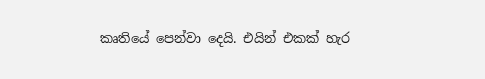කෘතියේ පෙන්වා දෙයි. එයින් එකක් හැර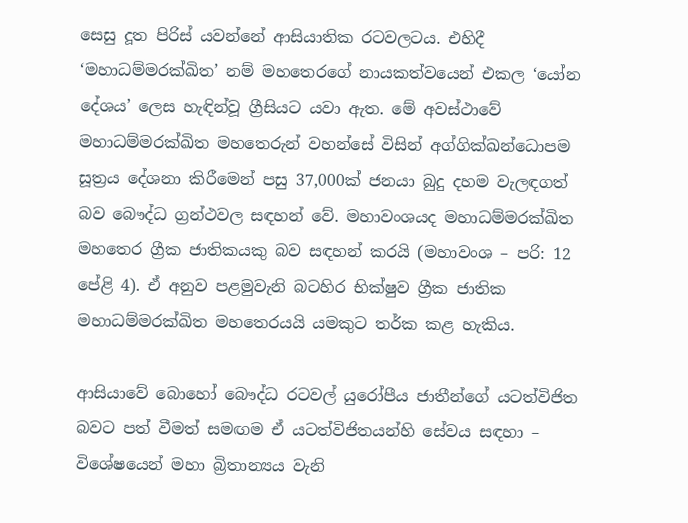සෙසු දූත පිරිස් යවන්නේ ආසියාතික රටවලටය. එහිදී ‘මහාධම්මරක්ඛිත’ නම් මහතෙරගේ නායකත්වයෙන් එකල ‘යෝන දේශය’ ලෙස හැඳින්වූ ග්‍රීසියට යවා ඇත. මේ අවස්ථාවේ මහාධම්මරක්ඛිත මහතෙරුන් වහන්සේ විසින් අග්ගික්ඛන්ධොපම සූත්‍රය දේශනා කිරීමෙන් පසු 37,000ක් ජනයා බුදු දහම වැලඳගත් බව බෞද්ධ ග්‍රන්ථවල සඳහන් වේ. මහාවංශයද මහාධම්මරක්ඛිත මහතෙර ග්‍රීක ජාතිකයකු බව සඳහන් කරයි (මහාවංශ – පරි: 12 පේළි 4). ඒ අනුව පළමුවැනි බටහිර භික්ෂුව ග්‍රීක ජාතික මහාධම්මරක්ඛිත මහතෙරයයි යමකුට තර්ක කළ හැකිය.

ආසියාවේ බොහෝ බෞද්ධ රටවල් යුරෝපීය ජාතීන්ගේ යටත්විජිත බවට පත් වීමත් සමඟම ඒ යටත්විජිතයන්හි සේවය සඳහා – විශේෂයෙන් මහා බ්‍රිතාන්‍යය වැනි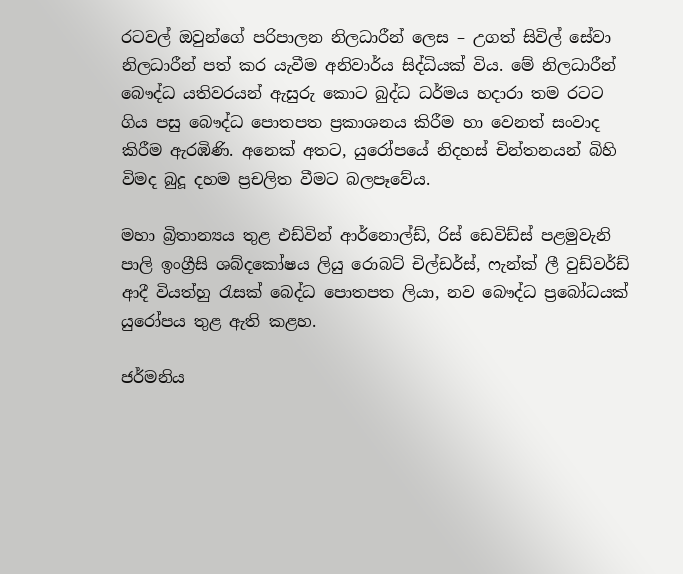රටවල් ඔවුන්ගේ පරිපාලන නිලධාරීන් ලෙස – උගත් සිවිල් සේවා නිලධාරීන් පත් කර යැවීම අනිවාර්ය සිද්ධියක් විය. මේ නිලධාරීන් බෞද්ධ යතිවරයන් ඇසුරු කොට බුද්ධ ධර්මය හදාරා තම රටට ගිය පසු බෞද්ධ පොතපත ප්‍රකාශනය කිරීම හා වෙනත් සංවාද කිරීම ඇරඹිණි. අනෙක් අතට, යුරෝපයේ නිදහස් චින්තනයන් බිහි විමද බුදූ දහම ප්‍රචලිත වීමට බලපෑවේය.

මහා බ්‍රිතාන්‍යය තුළ එඩ්වින් ආර්නොල්ඩ්, රිස් ඩෙවිඩ්ස් පළමුවැනි පාලි ඉංග්‍රීසි ශබ්දකෝෂය ලියු රොබට් චිල්ඩර්ස්, ෆැන්ක් ලී වුඩ්වර්ඩ් ආදී වියත්හු රැසක් බෙද්ධ පොතපත ලියා, නව බෞද්ධ ප්‍රබෝධයක් යුරෝපය තුළ ඇති කළහ.

ජර්මනිය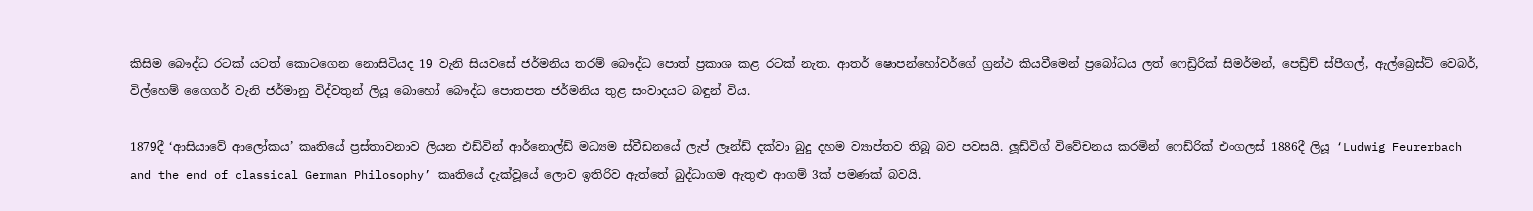කිසිම බෞද්ධ රටක් යටත් කොටගෙන නොසිටියද 19 වැනි සියවසේ ජර්මනිය තරම් බෞද්ධ පොත් ප්‍රකාශ කළ රටක් නැත. ආතර් ෂොපන්හෝවර්ගේ ග්‍රන්ථ කියවීමෙන් ප්‍රබෝධය ලත් ෆෙඩ්‍රිරික් සිමර්මන්, පෙඩ්‍රිච් ස්පීගල්, ඇල්බ්‍රෙස්ට් වෙබර්, විල්හෙම් ගෛගර් වැනි ජර්මානු විද්වතුන් ලියූ බොහෝ බෞද්ධ පොතපත ජර්මනිය තුළ සංවාදයට බඳුන් විය.

1879දී ‘ආසියාවේ ආලෝකය’ කෘතියේ ප්‍රස්තාවනාව ලියන එඩ්වින් ආර්නොල්ඩ් මධ්‍යම ස්වීඩනයේ ලැප් ලෑන්ඩ් දක්වා බුදු දහම ව්‍යාප්තව තිබූ බව පවසයි. ලූඩ්විග් විවේචනය කරමින් ෆෙඩ්රික් එංගලස් 1886දී ලියූ ‘Ludwig Feurerbach and the end of classical German Philosophy’ කෘතියේ දැක්වූයේ ලොව ඉතිරිව ඇත්තේ බුද්ධාගම ඇතුළු ආගම් 3ක් පමණක් බවයි.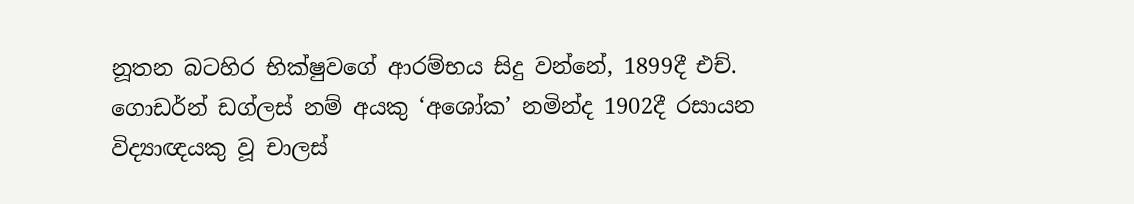නූතන බටහිර භික්ෂුවගේ ආරම්භය සිදු වන්නේ, 1899දී එච්. ගොඩර්න් ඩග්ලස් නම් අයකු ‘අශෝක’ නමින්ද 1902දී රසායන විද්‍යාඥයකු වූ චාලස්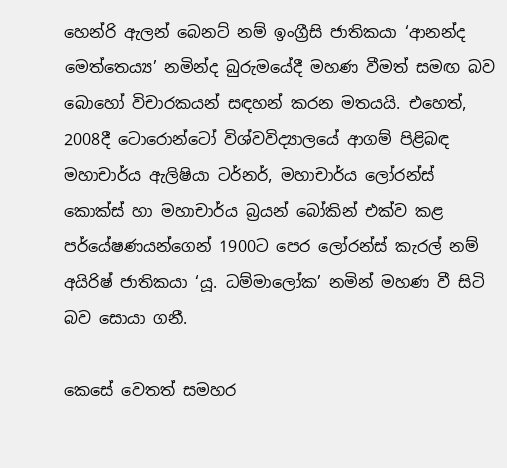හෙන්රි ඇලන් බෙනට් නම් ඉංග්‍රීසි ජාතිකයා ‘ආනන්ද මෙත්තෙය්‍ය’ නමින්ද බුරුමයේදී මහණ වීමත් සමඟ බව බොහෝ විචාරකයන් සඳහන් කරන මතයයි. එහෙත්, 2008දී ටොරොන්ටෝ විශ්වවිද්‍යාලයේ ආගම් පිළිබඳ මහාචාර්ය ඇලිෂියා ටර්නර්, මහාචාර්ය ලෝරන්ස් කොක්ස් හා මහාචාර්ය බ්‍රයන් බෝකින් එක්ව කළ පර්යේෂණයන්ගෙන් 1900ට පෙර ලෝරන්ස් කැරල් නම් අයිරිෂ් ජාතිකයා ‘යූ. ධම්මාලෝක’ නමින් මහණ වී සිටි බව සොයා ගනී.

කෙසේ වෙතත් සමහර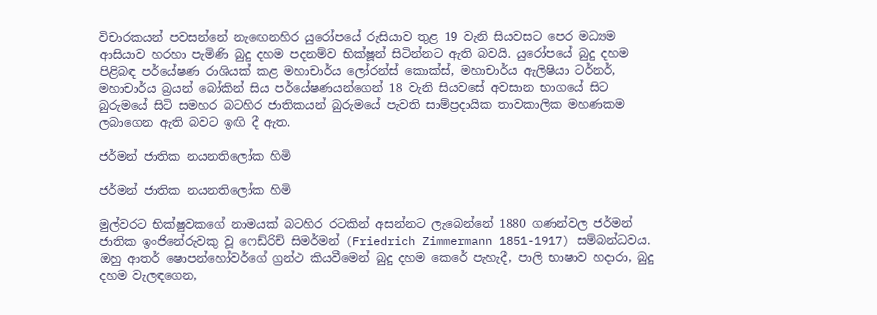විචාරකයන් පවසන්නේ නැඟෙනහිර යුරෝපයේ රුසියාව තුළ 19 වැනි සියවසට පෙර මධ්‍යම ආසියාව හරහා පැමිණි බුදු දහම පදනම්ව භික්ෂූන් සිටින්නට ඇති බවයි. යුරෝපයේ බුදු දහම පිළිබඳ පර්යේෂණ රාශියක් කළ මහාචාර්ය ලෝරන්ස් කොක්ස්, මහාචාර්ය ඇලිෂියා ටර්නර්, මහාචාර්ය බ්‍රයන් බෝකින් සිය පර්යේෂණයන්ගෙන් 18 වැනි සියවසේ අවසාන භාගයේ සිට බුරුමයේ සිටි සමහර බටහිර ජාතිකයන් බුරුමයේ පැවති සාම්ප්‍රදායික තාවකාලික මහණකම ලබාගෙන ඇති බවට ඉඟි දී ඇත.

ජර්මන් ජාතික නයනතිලෝක හිමි

ජර්මන් ජාතික නයනතිලෝක හිමි

මුල්වරට භික්ෂුවකගේ නාමයක් බටහිර රටකින් අසන්නට ලැබෙන්නේ 1880 ගණන්වල ජර්මන් ජාතික ඉංජිනේරුවකු වූ ෆෙඩ්රිච් සිමර්මන් (Friedrich Zimmermann 1851-1917) සම්බන්ධවය. ඔහු ආතර් ෂොපන්හෝවර්ගේ ග්‍රන්ථ කියවීමෙන් බුදු දහම කෙරේ පැහැදී, පාලි භාෂාව හදාරා, බුදු දහම වැලඳගෙන,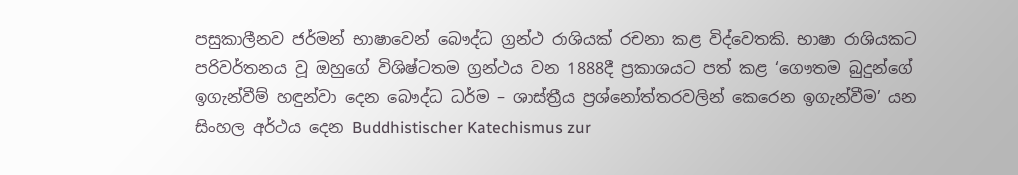පසුකාලීනව ජර්මන් භාෂාවෙන් බෞද්ධ ග්‍රන්ථ රාශියක් රචනා කළ විද්ව‍ෙතකි. භාෂා රාශියකට පරිවර්තනය වූ ඔහුගේ විශිෂ්ටතම ග්‍රන්ථය වන 1888දී ප්‍රකාශයට පත් කළ ‘ගෞතම බුදුන්ගේ ඉගැන්වීම් හඳුන්වා දෙන බෞද්ධ ධර්ම – ශාස්ත්‍රීය ප්‍රශ්නෝත්තරවලින් ‌කෙරෙන ඉගැන්වීම’ යන සිංහල අර්ථය දෙන Buddhistischer Katechismus zur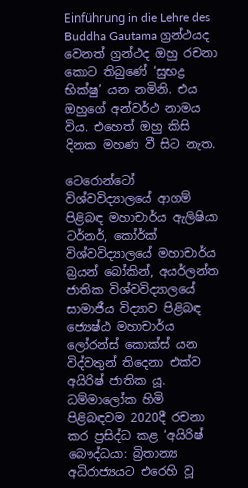Einführung in die Lehre des Buddha Gautama ග්‍රන්ථයද වෙනත් ග්‍රන්ථද ඔහු රචනා කොට තිබුණේ ‘සුභද්‍ර භික්ෂු’ යන නමිනි. එය ඔහුගේ අන්වර්ථ නාමය විය. එහෙත් ඔහු කිසි දිනක මහණ වී සිට නැත.

ටෙරොන්ටෝ විශ්වවිද්‍යාලයේ ආගම් පිළිබඳ මහාචාර්ය ඇලිෂියා ටර්නර්, කෝර්ක් විශ්වවිද්‍යාලයේ මහාචාර්ය බ්‍රයන් බෝකින්, අයර්ලන්ත ජාතික විශ්වවිද්‍යාලයේ සාමාජීය විද්‍යාව පිළිබඳ ජ්‍යෙෂ්ඨ මහාචාර්ය ලෝරන්ස් කොක්ස් යන විද්වතුන් තිදෙනා එක්ව අයිරිෂ් ජාතික යූ. ධම්මාලෝක හිමි පිළිබඳවම 2020දී රචනා කර ප්‍රසිද්ධ කළ ‘අයිරිෂ් බෞද්ධයා: බ්‍රිතාන්‍ය අධිරාජ්‍යයට එරෙහි වූ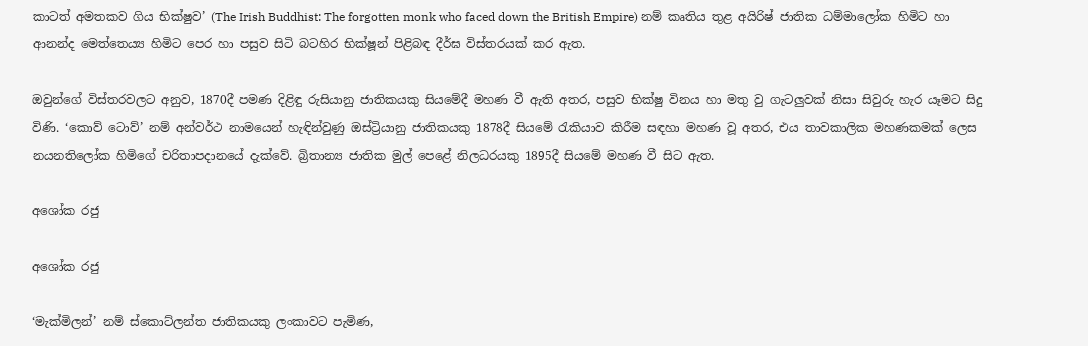කාටත් අමතකව ගිය භික්ෂුව’ (The Irish Buddhist: The forgotten monk who faced down the British Empire) නම් කෘතිය තුළ අයිරිෂ් ජාතික ධම්මාලෝක හිමිට හා ආනන්ද මෙත්තෙය්‍ය හිමිට පෙර හා පසුව සිටි බටහිර භික්ෂූන් පිළිබඳ දීර්ඝ විස්තරයක් කර ඇත.

ඔවුන්ගේ විස්තරවලට අනුව, 1870දී පමණ දිළිඳු රුසියානු ජාතිකයකු සියමේදී මහණ වී ඇති අතර, පසුව භික්ෂු විනය හා මතු වු ගැටලුවක් නිසා සිවුරු හැර යෑමට සිදු විණි. ‘කොව් ටොව්’ නම් අන්වර්ථ නාමයෙන් හැඳින්වුණු ඔස්ට්‍රියානු ජාතිකයකු 1878දී සියමේ රැකියාව කිරීම සඳහා මහණ වූ අතර, එය තාවකාලික මහණකමක් ලෙස නයනතිලෝක හිමිගේ චරිතාපදානයේ දැක්වේ. බ්‍රිතාන්‍ය ජාතික මුල් පෙළේ නිලධරයකු 1895දී සියමේ මහණ වී සිට ඇත.

අශෝක රජු

අශෝක රජු

‘මැක්මිලන්’ නම් ස්කොට්ලන්ත ජාතිකයකු ලංකාවට පැමිණ,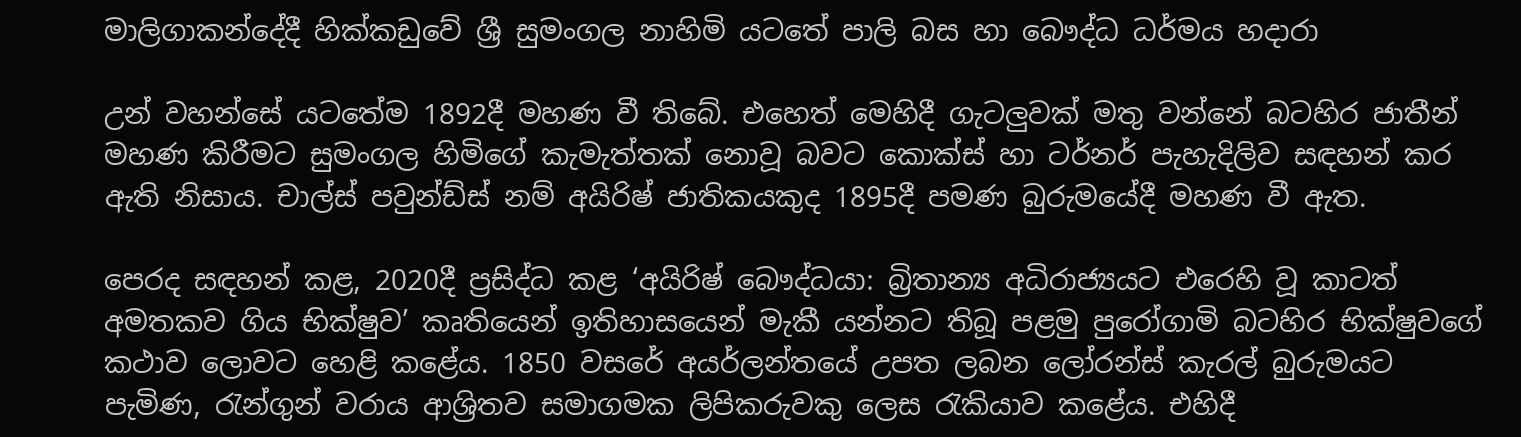මාලිගාකන්දේදී හික්කඩුවේ ශ්‍රී සුමංගල නාහිමි යටතේ පාලි බස හා බෞද්ධ ධර්මය හදාරා

උන් වහන්සේ යටතේම 1892දී මහණ වී තිබේ. එහෙත් මෙහිදී ගැටලුවක් මතු වන්නේ බටහිර ජාතීන් මහණ කිරීමට සුමංගල හිමිගේ කැමැත්තක් නොවූ බවට කොක්ස් හා ටර්නර් පැහැදිලිව සඳහන් කර ඇති නිසාය. චාල්ස් පවුන්ඩ්ස් නම් අයිරිෂ් ජාතිකයකුද 1895දී පමණ බුරුමයේදී මහණ වී ඇත.

පෙරද සඳහන් කළ, 2020දී ප්‍රසිද්ධ කළ ‘අයිරිෂ් බෞද්ධයා: බ්‍රිතාන්‍ය අධිරාජ්‍යයට එරෙහි වූ කාටත් අමතකව ගිය භික්ෂුව’ කෘතියෙන් ඉතිහාසයෙන් මැකී යන්නට තිබූ පළමු පුරෝගාමි බටහිර භික්ෂුවගේ කථාව ලොවට හෙළි කළේය. 1850 වසරේ අයර්ලන්තයේ උපත ලබන ලෝරන්ස් කැරල් බුරුමයට පැමිණ, රැන්ගුන් වරාය ආශ්‍රිතව සමාගමක ලිපිකරුවකු ලෙස රැකියාව කළේය. එහිදී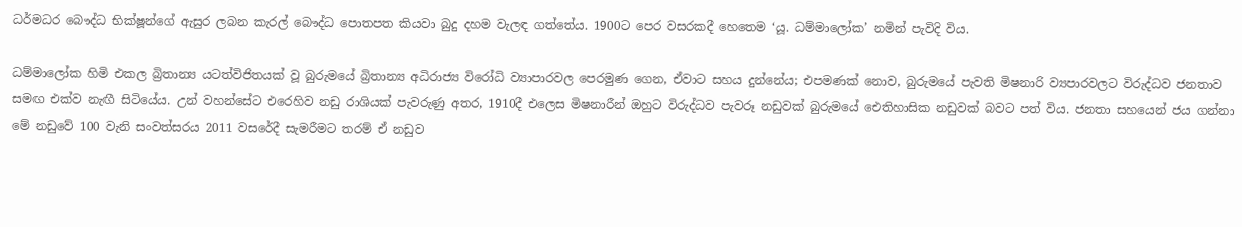ධර්මධර බෞද්ධ භික්ෂූන්ගේ ඇසුර ලබන කැරල් බෞද්ධ පොතපත කියවා බුදු දහම වැලඳ ගත්තේය. 1900ට පෙර වසරකදී හෙතෙම ‘යූ. ධම්මාලෝක’ නමින් පැවිදි විය.

ධම්මාලෝක හිමි එකල බ්‍රිතාන්‍ය යටත්විජිතයක් වූ බුරුමයේ බ්‍රිතාන්‍ය අධිරාජ්‍ය විරෝධි ව්‍යාපාරවල පෙරමුණ ගෙන, ඒවාට සහය දුන්නේය; එපමණක් නොව, බුරුමයේ පැවති මිෂනාරි ව්‍යපාරවලට විරුද්ධව ජනතාව සමඟ එක්ව නැඟී සිටියේය. උන් වහන්සේට එරෙහිව නඩු රාශියක් පැවරුණු අතර, 1910දී එලෙස මිෂනාරීන් ඔහුට විරුද්ධව පැවරූ නඩුවක් බුරුමයේ ඓතිහාසික නඩුවක් බවට පත් විය. ජනතා සහයෙන් ජය ගන්නා මේ නඩුවේ 100 වැනි සංවත්සරය 2011 වසරේදී සැමරීමට තරම් ඒ නඩුව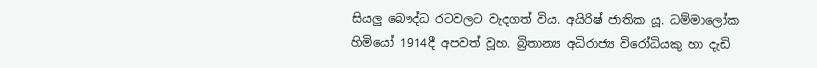සියලු බෞද්ධ රටවලට වැදගත් විය. අයිරිෂ් ජාතික යූ. ධම්මාලෝක හිමියෝ 1914දී අපවත් වූහ. බ්‍රිතාන්‍ය අධිරාජ්‍ය විරෝධියකු හා දැඩි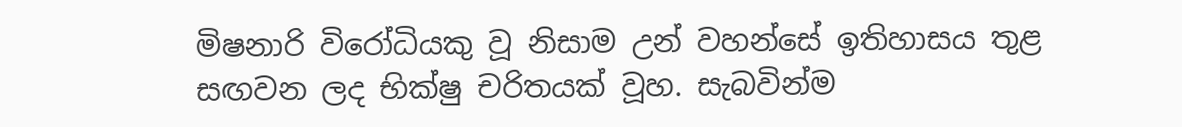මිෂනාරි විරෝධියකු වූ නිසාම උන් වහන්සේ ඉතිහාසය තුළ සඟවන ලද භික්ෂු චරිතයක් වූහ. සැබවින්ම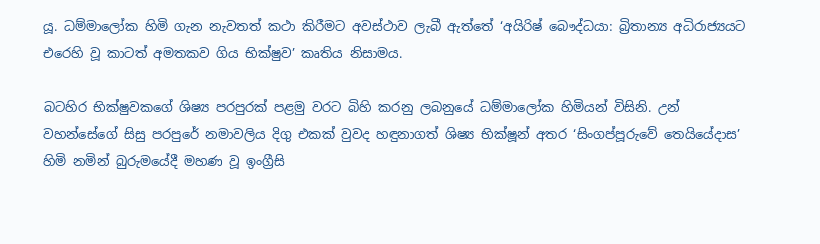යූ. ධම්මාලෝක හිමි ගැන නැවතත් කථා කිරීමට අවස්ථාව ලැබී ඇත්තේ ‘අයිරිෂ් බෞද්ධයා: බ්‍රිතාන්‍ය අධිරාජ්‍යයට එරෙහි වූ කාටත් අමතකව ගිය භික්ෂුව’ කෘතිය නිසාමය.

බටහිර භික්ෂුවකගේ ශිෂ්‍ය පරපුරක් පළමු වරට බිහි කරනු ලබනුයේ ධම්මාලෝක හිමියන් විසිනි. උන් වහන්සේගේ සිසු පරපුරේ නමාවලිය දිගු එකක් වුවද හඳුනාගත් ශිෂ්‍ය භික්ෂූන් අතර ‘සිංගප්පූරුවේ තෙයියේදාස’ හිමි නමින් බුරුමයේදී මහණ වූ ඉංග්‍රීසි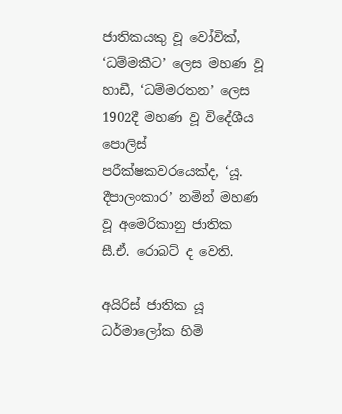ජාතිකයකු වූ වෝවික්, ‘ධම්මකීට’ ලෙස මහණ වූ හාඩී, ‘ධම්මරතන’ ලෙස 1902දී මහණ වූ විදේශීය පොලිස් පරීක්ෂකවරයෙක්ද, ‘යූ. දීපාලංකාර’ නමින් මහණ වූ අමෙරිකානු ජාතික සී.ඒ. රොබට් ද වෙති.

අයිරිස් ජාතික යූ ධර්මාලෝක හිමි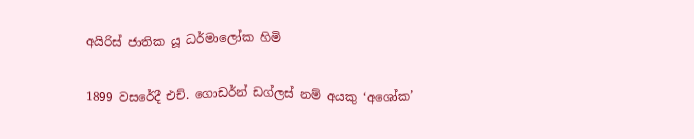අයිරිස් ජාතික යූ ධර්මාලෝක හිමි

1899 වසරේදී එච්. ගොඩර්න් ඩග්ලස් නම් අයකු ‘අශෝක’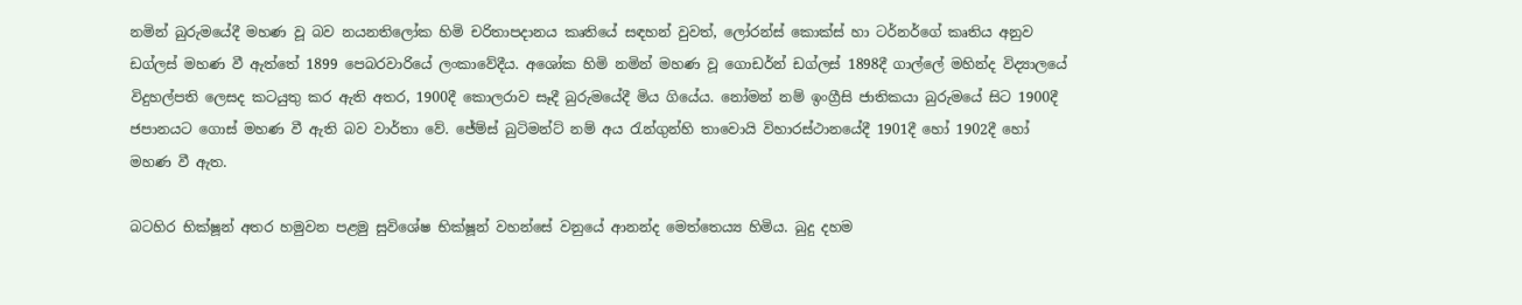නමින් බුරුමයේදී මහණ වූ බව නයනතිලෝක හිමි චරිතාපදානය කෘතියේ සඳහන් වුවත්, ලෝරන්ස් කොක්ස් හා ටර්නර්ගේ කෘතිය අනුව ඩග්ලස් මහණ වී ඇත්තේ 1899 පෙබරවාරියේ ලංකාවේදීය. අශෝක හිමි නමින් මහණ වූ ගොඩර්න් ඩග්ලස් 1898දී ගාල්ලේ මහින්ද විද්‍යාලයේ විදුහල්පති ලෙසද කටයුතු කර ඇති අතර, 1900දී කොලරාව සෑදී බුරුමයේදී මිය ගියේය. නෝමන් නම් ඉංග්‍රීසි ජාතිකයා බුරුමයේ සිට 1900දී ජපානයට ගොස් මහණ වී ඇති බව වාර්තා වේ. ජේම්ස් බුටිමන්ට් නම් අය රැන්ගුන්හි තාවොයි විහාරස්ථානයේදී 1901දී හෝ 1902දී හෝ මහණ වී ඇත.

බටහිර භික්ෂූන් අතර හමුවන පළමු සුවිශේෂ භික්ෂූන් වහන්සේ වනුයේ ආනන්ද මෙත්තෙය්‍ය හිමිය. බුදු දහම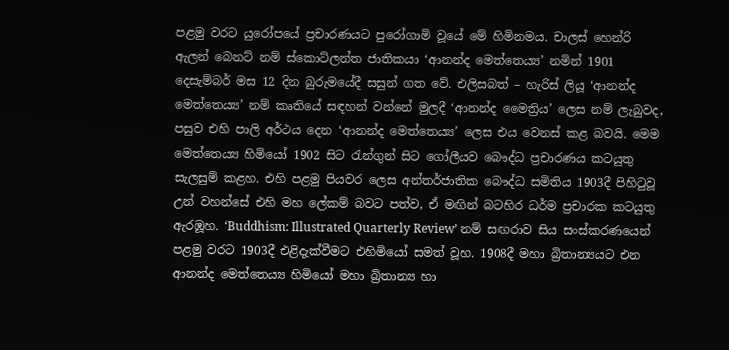පළමු වරට යුරෝපයේ ප්‍රචාරණයට පුරෝගාමි වූයේ මේ හිමිනමය. චාලස් හෙන්රි ඇලන් බෙනට් නම් ස්කොට්ලන්ත ජාතිකයා ‘ආනන්ද මෙත්තෙය්‍ය’ නමින් 1901 දෙසැම්බර් මස 12 දින බුරුමයේදී සසුන් ගත වේ. එලිසබත් – හැරිස් ලියූ ‘ආනන්ද මෙත්තෙය්‍ය’ නම් කෘතියේ සඳහන් වන්නේ මුලදී ‘ආනන්ද මෛත්‍රිය’ ලෙස නම් ලැබුවද, පසුව එහි පාලි අර්ථය දෙන ‘ආනන්ද මෙත්තෙය්‍ය’ ලෙස එය වෙනස් කළ බවයි. මෙම මෙත්තෙය්‍ය හිමියෝ 1902 සිට රැන්ගුන් සිට ගෝලීයව බෞද්ධ ප්‍රචාරණය කටයුතු සැලසුම් කළහ. එහි පළමු පියවර ලෙස අන්තර්ජාතික බෞද්ධ සමිතිය 1903දී පිහිටුවූ උන් වහන්සේ එහි මහ ලේකම් බවට පත්ව, ඒ මඟින් බටහිර ධර්ම ප්‍රචාරක කටයුතු ඇරඹූහ. ‘Buddhism: Illustrated Quarterly Review’ නම් සඟරාව සිය සංස්කරණයෙන් පළමු වරට 1903දී එළිදැක්වීමට එහිමියෝ සමත් වූහ. 1908දී මහා බ්‍රිතාන්‍යයට එන ආනන්ද මෙත්තෙය්‍ය හිමියෝ මහා බ්‍රිතාන්‍ය හා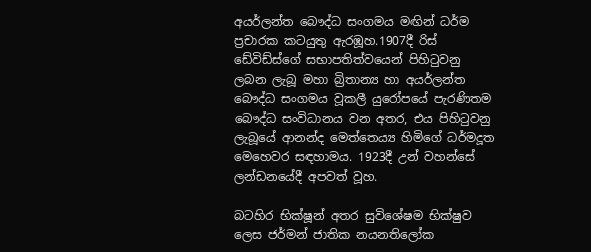අයර්ලන්ත බෞද්ධ සංගමය මඟින් ධර්ම ප්‍රචාරක කටයුතු ඇරඹූහ.1907දී රිස් ඩේවිඩ්ස්ගේ සභාපතිත්වයෙන් පිහිටුවනු ලබන ලැබූ මහා බ්‍රිතාන්‍ය හා අයර්ලන්ත බෞද්ධ සංගමය වූකලී යුරෝපයේ පැරණිතම බෞද්ධ සංවිධානය වන අතර, එය පිහිටුවනු ලැබූයේ ආනන්ද මෙත්තෙය්‍ය හිමිගේ ධර්මදූත මෙහෙවර සඳහාමය. 1923දී උන් වහන්සේ ලන්ඩනයේදී අපවත් වූහ.

බටහිර භික්ෂූන් අතර සුවිශේෂම භික්ෂුව ලෙස ජර්මන් ජාතික නයනතිලෝක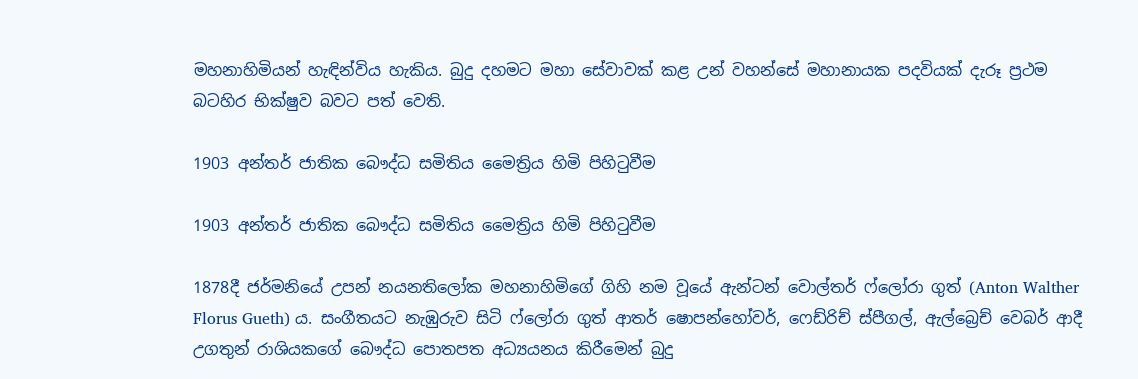මහනාහිමියන් හැඳින්විය හැකිය. බුදු දහමට මහා සේවාවක් කළ උන් වහන්සේ මහානායක පදවියක් දැරූ ප්‍රථම බටහිර භික්ෂුව බවට පත් වෙති.

1903 අන්තර් ජාතික බෞද්ධ සමිතිය මෛත්‍රිය හිමි පිහිටුවීම

1903 අන්තර් ජාතික බෞද්ධ සමිතිය මෛත්‍රිය හිමි පිහිටුවීම

1878දී ජර්මනියේ උපන් නයනතිලෝක මහනාහිමිගේ ගිහි නම වූයේ ඇන්ටන් වොල්තර් ෆ්ලෝරා ගුත් (Anton Walther Florus Gueth) ය. සංගීතයට නැඹුරුව සිටි ෆ්ලෝරා ගුත් ආතර් ෂොපන්හෝවර්, ෆෙඩ්රිච් ස්පීගල්, ඇල්බ්‍රෙච් වෙබර් ආදී උගතුන් රාශියකගේ බෞද්ධ පොතපත අධ්‍යයනය කිරීමෙන් බුදු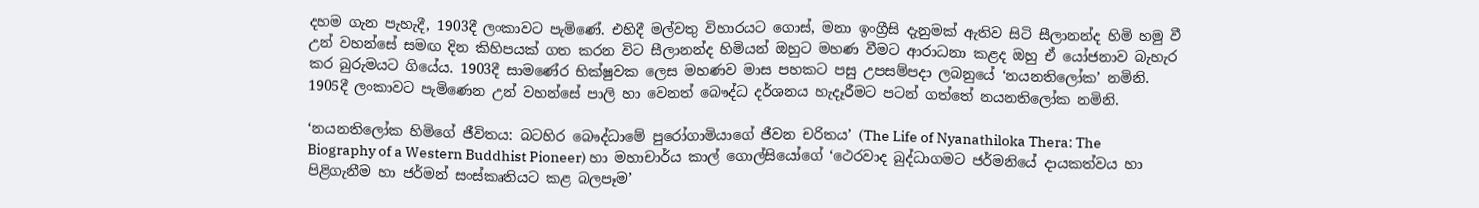දහම ගැන පැහැදී, 1903දී ලංකාවට පැමිණේ. එහිදී මල්වතු විහාරයට ගොස්, මනා ඉංග්‍රීසි දැනුමක් ඇතිව සිටි සීලානන්ද හිමි හමු වී උන් වහන්සේ සමඟ දින කිහිපයක් ගත කරන විට සීලානන්ද හිමියන් ඔහුට මහණ වීමට ආරාධනා කළද ඔහු ඒ යෝජනාව බැහැර කර බුරුමයට ගියේය. 1903දී සාම‍‍ණේර භික්ෂුවක ලෙස මහණව මාස පහකට පසු උපසම්පදා ලබනුයේ ‘නයනතිලෝක’ නමිනි. 1905දී ලංකාවට පැමිණෙන උන් වහන්සේ පාලි හා වෙනත් බෞද්ධ දර්ශනය හැදෑරීමට පටන් ගත්තේ නයනතිලෝක නමිනි.

‘නයනතිලෝක හිමිගේ ජීවිතය: බටහිර බෞද්ධාමේ පුරෝගාමියාගේ ජීවන චරිතය’ (The Life of Nyanathiloka Thera: The Biography of a Western Buddhist Pioneer) හා මහාචාර්ය කාල් ගොල්සියෝගේ ‘ථෙරවාද බුද්ධාගමට ජර්මනියේ දායකත්වය හා පිළිගැනීම හා ජර්මන් සංස්කෘතියට කළ බලපෑම’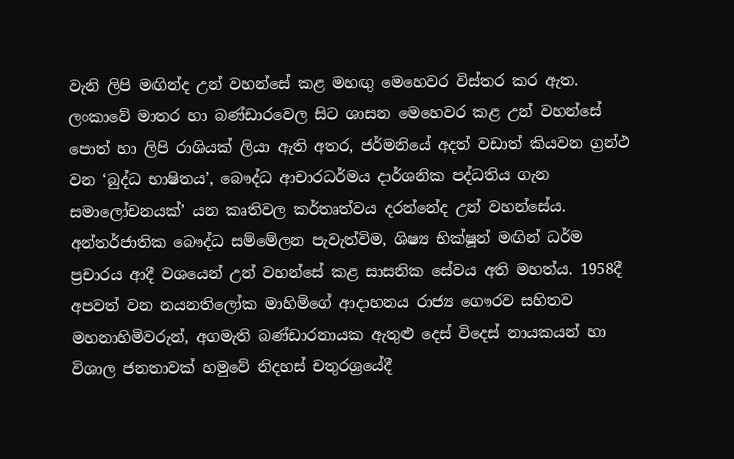වැනි ලිපි මඟින්ද උන් වහන්සේ කළ මහඟු මෙහෙවර විස්තර කර ඇත. ලංකාවේ මාතර හා බණ්ඩාරවෙල සිට ශාසන මෙහෙවර කළ උන් වහන්සේ පොත් හා ලිපි රාශියක් ලියා ඇති අතර, ජර්මනියේ අදත් වඩාත් කියවන ග්‍රන්ථ වන ‘බුද්ධ භාෂිතය’, බෞද්ධ ආචාරධර්මය දාර්ශනික පද්ධතිය ගැන සමාලෝචනයක්’ යන කෘතිවල කර්තෘත්වය දරන්නේද උන් වහන්සේය. අන්තර්ජාතික බෞද්ධ සම්මේලන පැවැත්විම, ශිෂ්‍ය භික්ෂූන් මඟින් ධර්ම ප්‍රචාරය ආදී වශයෙන් උන් වහන්සේ කළ සාසනික සේවය අති මහත්ය. 1958දී අපවත් වන නයනතිලෝක මාහිමිගේ ආදාහනය රාජ්‍ය ගෞරව සහිතව මහනාහිමිවරුන්, අගමැති බණ්ඩාරනායක ඇතුළු දෙස් විදෙස් නායකයන් හා විශාල ජනතාවක් හමුවේ නිදහස් චතුරශ්‍රයේදී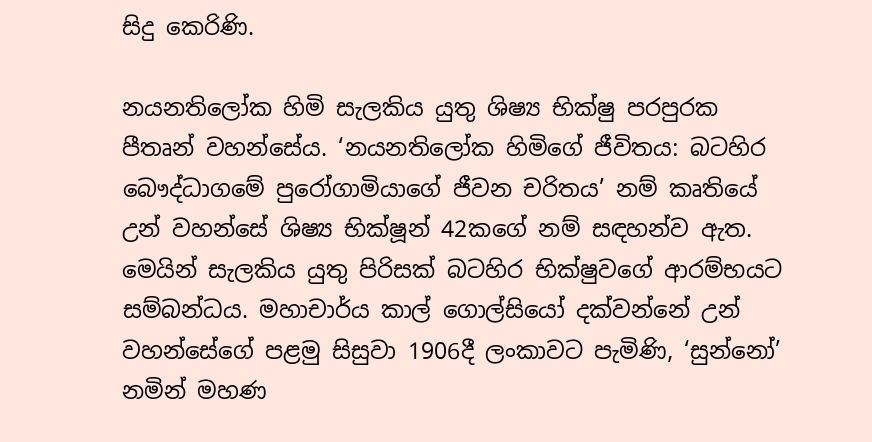සිදු කෙරිණි.

නයනතිලෝක හිමි සැලකිය යුතු ශිෂ්‍ය භික්ෂු පරපුරක පීතෘන් වහන්සේය. ‘නයනතිලෝක හිමිගේ ජීවිතය: බටහිර බෞද්ධාගමේ පුරෝගාමියාගේ ජීවන චරිතය’ නම් කෘතියේ උන් වහන්සේ ශිෂ්‍ය භික්ෂූන් 42කගේ නම් සඳහන්ව ඇත. මෙයින් සැලකිය යුතු පිරිසක් බටහිර භික්ෂුවගේ ආරම්භයට සම්බන්ධය. මහාචාර්ය කාල් ගොල්සියෝ දක්වන්නේ උන් වහන්සේගේ පළමු සිසුවා 1906දී ලංකාවට පැමිණි, ‘සුන්නෝ’ නමින් මහණ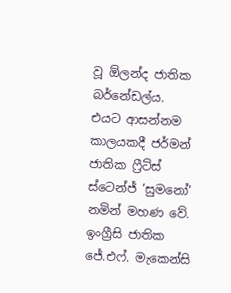වූ ඕලන්ද ජාතික බර්නේඩල්ය. එයට ආසන්නම කාලයකදී ජර්මන් ජාතික ෆ්‍රීට්ස් ස්ටෙන්ජ් ‘සුමනෝ’ නමින් මහණ වේ. ඉංග්‍රීසි ජාතික ජේ.එෆ්. මැකෙන්සි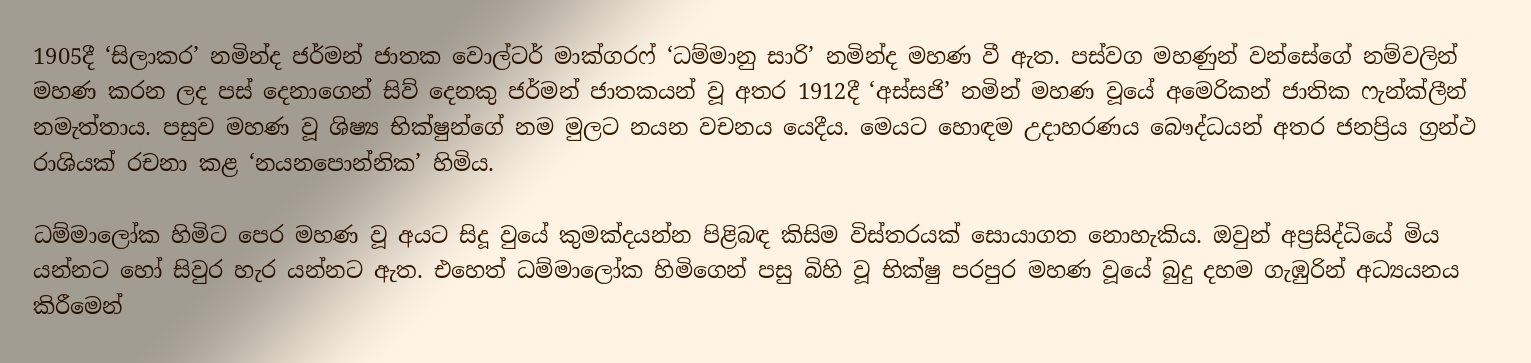1905දී ‘සිලාකර’ නමින්ද ජර්මන් ජාතක වොල්ටර් මාක්ගරෆ් ‘ධම්මානු සාරි’ නමින්ද මහණ වී ඇත. පස්වග මහණුන් වන්සේගේ නම්වලින් මහණ කරන ලද පස් දෙනාගෙන් සිව් දෙනකු ජර්මන් ජාතකයන් වූ අතර 1912දී ‘අස්සජි’ නමින් මහණ වූයේ අමෙරිකන් ජාතික ෆැන්ක්ලීන් නමැත්තාය. පසුව මහණ වූ ශිෂ්‍ය භික්ෂුන්ගේ නම මුලට නයන වචනය යෙදීය. මෙයට හොඳම උදාහරණය බෞද්ධයන් අතර ජනප්‍රිය ග්‍රන්ථ රාශියක් රචනා කළ ‘නයනපොන්නික’ හිමිය.

ධම්මාලෝක හිමිට පෙර මහණ වූ අයට සිදූ වුයේ කුමක්දයන්න පිළිබඳ කිසිම විස්තරයක් සොයාගත නොහැකිය. ඔවුන් අප්‍රසිද්ධියේ මිය යන්නට හෝ සිවුර හැර යන්නට ඇත. එහෙත් ධම්මාලෝක හිමිගෙන් පසු බිහි වූ භික්ෂු පරපුර මහණ වූයේ බුදු දහම ගැඹුරින් අධ්‍යයනය කිරීමෙන්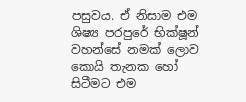පසුවය. ඒ නිසාම එම ශිෂ්‍ය පරපුරේ භික්ෂූන් වහන්සේ නමක් ලොව කොයි තැනක හෝ සිටීමට එම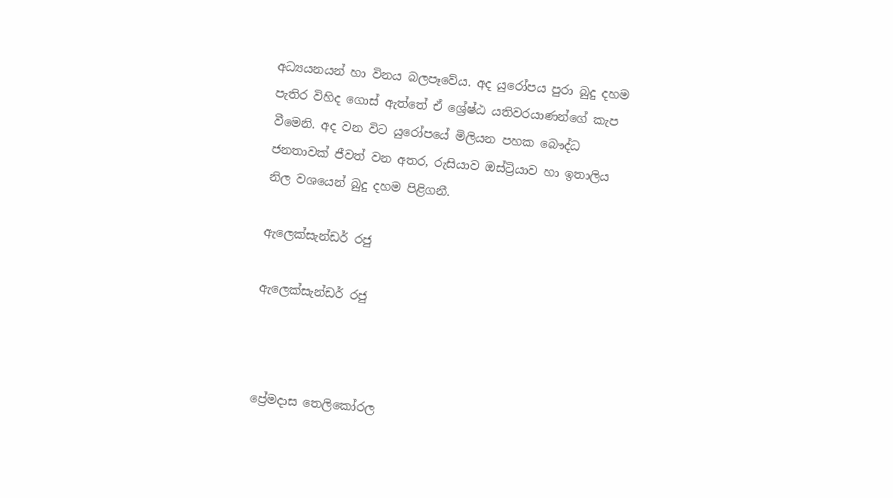අධ්‍යයනයන් හා විනය බලපෑවේය. අද යුරෝපය පුරා බුදු දහම පැතිර විහිද ගොස් ඇත්තේ ඒ ශ්‍රේෂ්ඨ යතිවරයාණන්ගේ කැප වීමෙනි. අද වන විට යුරෝපයේ මිලියන පහක බෞද්ධ ජනතාවක් ජීවත් වන අතර, රුසියාව ඔස්ට්‍රියාව හා ඉතාලිය නිල වශයෙන් බුදු දහම පිළිගනී.

ඇලෙක්සැන්ඩර් රජු

ඇලෙක්සැන්ඩර් රජු



ප්‍රේමදාස තෙලිකෝරල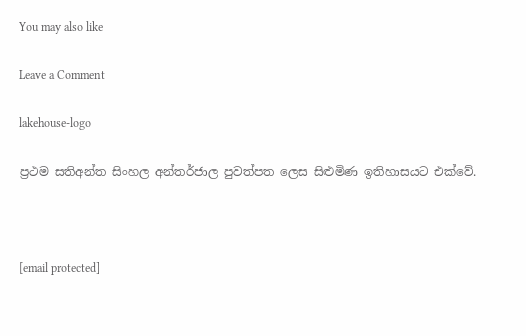You may also like

Leave a Comment

lakehouse-logo

ප්‍රථම සතිඅන්ත සිංහල අන්තර්ජාල පුවත්පත ලෙස සිළුමිණ ඉතිහාසයට එක්වේ.



[email protected]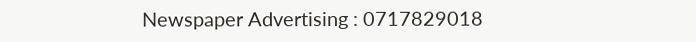Newspaper Advertising : 0717829018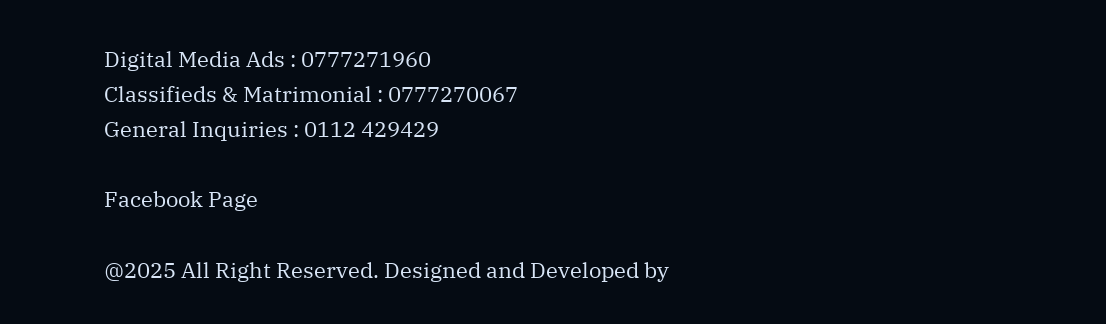Digital Media Ads : 0777271960
Classifieds & Matrimonial : 0777270067
General Inquiries : 0112 429429

Facebook Page

@2025 All Right Reserved. Designed and Developed by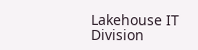Lakehouse IT Division